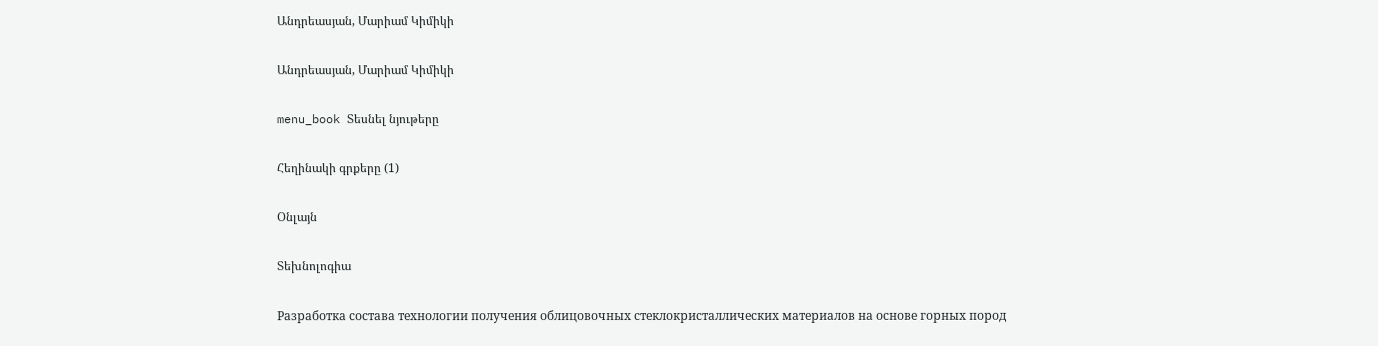Անդրեասյան, Մարիամ Կիմիկի

Անդրեասյան, Մարիամ Կիմիկի

menu_book Տեսնել նյութերը

Հեղինակի գրքերը (1)

Օնլայն

Տեխնոլոգիա

Разработка состава технологии получения облицовочных стеклокристаллических материалов на основе горных пород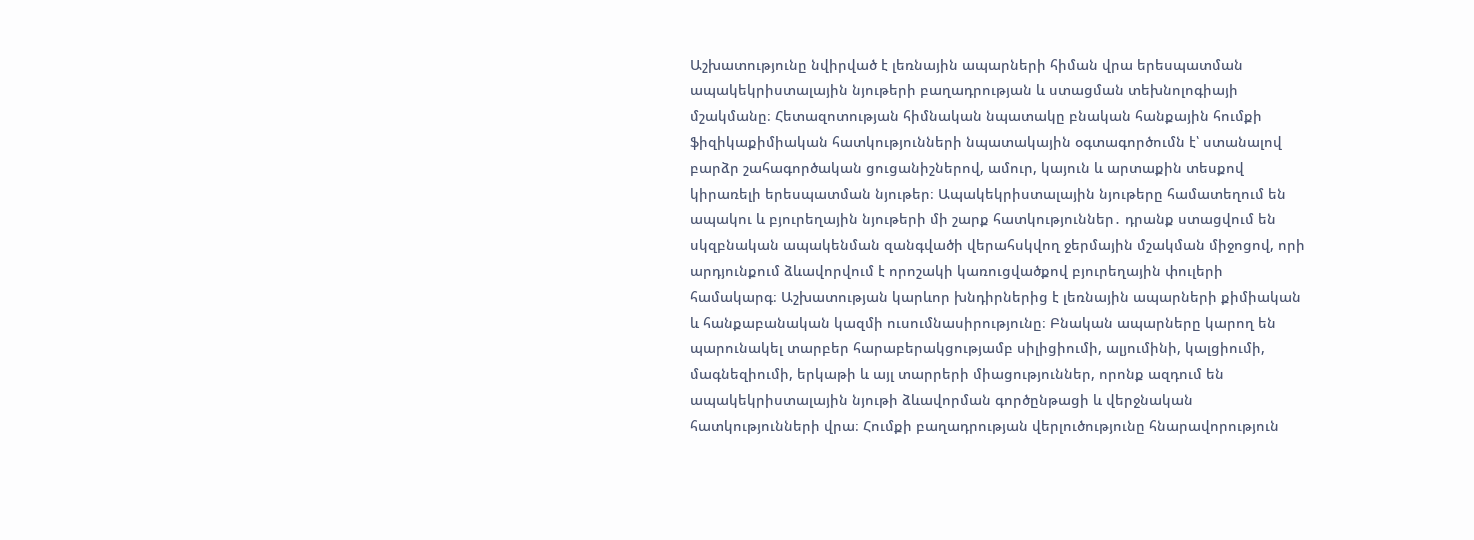Աշխատությունը նվիրված է լեռնային ապարների հիման վրա երեսպատման ապակեկրիստալային նյութերի բաղադրության և ստացման տեխնոլոգիայի մշակմանը։ Հետազոտության հիմնական նպատակը բնական հանքային հումքի ֆիզիկաքիմիական հատկությունների նպատակային օգտագործումն է՝ ստանալով բարձր շահագործական ցուցանիշներով, ամուր, կայուն և արտաքին տեսքով կիրառելի երեսպատման նյութեր։ Ապակեկրիստալային նյութերը համատեղում են ապակու և բյուրեղային նյութերի մի շարք հատկություններ․ դրանք ստացվում են սկզբնական ապակենման զանգվածի վերահսկվող ջերմային մշակման միջոցով, որի արդյունքում ձևավորվում է որոշակի կառուցվածքով բյուրեղային փուլերի համակարգ։ Աշխատության կարևոր խնդիրներից է լեռնային ապարների քիմիական և հանքաբանական կազմի ուսումնասիրությունը։ Բնական ապարները կարող են պարունակել տարբեր հարաբերակցությամբ սիլիցիումի, ալյումինի, կալցիումի, մագնեզիումի, երկաթի և այլ տարրերի միացություններ, որոնք ազդում են ապակեկրիստալային նյութի ձևավորման գործընթացի և վերջնական հատկությունների վրա։ Հումքի բաղադրության վերլուծությունը հնարավորություն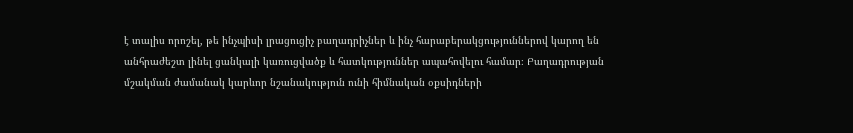է տալիս որոշել, թե ինչպիսի լրացուցիչ բաղադրիչներ և ինչ հարաբերակցություններով կարող են անհրաժեշտ լինել ցանկալի կառուցվածք և հատկություններ ապահովելու համար։ Բաղադրության մշակման ժամանակ կարևոր նշանակություն ունի հիմնական օքսիդների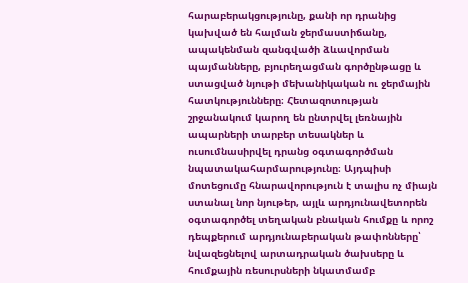հարաբերակցությունը, քանի որ դրանից կախված են հալման ջերմաստիճանը, ապակենման զանգվածի ձևավորման պայմանները, բյուրեղացման գործընթացը և ստացված նյութի մեխանիկական ու ջերմային հատկությունները։ Հետազոտության շրջանակում կարող են ընտրվել լեռնային ապարների տարբեր տեսակներ և ուսումնասիրվել դրանց օգտագործման նպատակահարմարությունը։ Այդպիսի մոտեցումը հնարավորություն է տալիս ոչ միայն ստանալ նոր նյութեր, այլև արդյունավետորեն օգտագործել տեղական բնական հումքը և որոշ դեպքերում արդյունաբերական թափոնները՝ նվազեցնելով արտադրական ծախսերը և հումքային ռեսուրսների նկատմամբ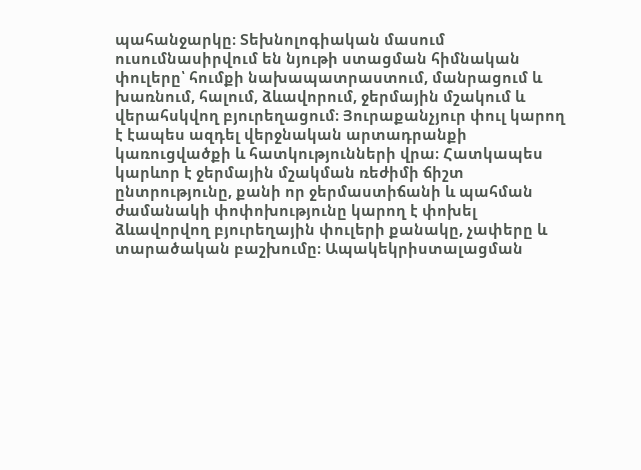պահանջարկը։ Տեխնոլոգիական մասում ուսումնասիրվում են նյութի ստացման հիմնական փուլերը՝ հումքի նախապատրաստում, մանրացում և խառնում, հալում, ձևավորում, ջերմային մշակում և վերահսկվող բյուրեղացում։ Յուրաքանչյուր փուլ կարող է էապես ազդել վերջնական արտադրանքի կառուցվածքի և հատկությունների վրա։ Հատկապես կարևոր է ջերմային մշակման ռեժիմի ճիշտ ընտրությունը, քանի որ ջերմաստիճանի և պահման ժամանակի փոփոխությունը կարող է փոխել ձևավորվող բյուրեղային փուլերի քանակը, չափերը և տարածական բաշխումը։ Ապակեկրիստալացման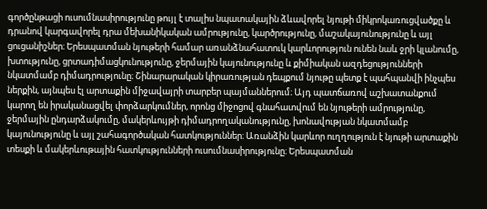գործընթացի ուսումնասիրությունը թույլ է տալիս նպատակային ձևավորել նյութի միկրոկառուցվածքը և դրանով կարգավորել դրա մեխանիկական ամրությունը, կարծրությունը, մաշակայունությունը և այլ ցուցանիշներ։ Երեսպատման նյութերի համար առանձնահատուկ կարևորություն ունեն նաև ջրի կլանումը, խտությունը, ցրտադիմացկունությունը, ջերմային կայունությունը և քիմիական ազդեցությունների նկատմամբ դիմադրությունը։ Շինարարական կիրառության դեպքում նյութը պետք է պահպանվի ինչպես ներքին, այնպես էլ արտաքին միջավայրի տարբեր պայմաններում։ Այդ պատճառով աշխատանքում կարող են իրականացվել փորձարկումներ, որոնց միջոցով գնահատվում են նյութերի ամրությունը, ջերմային ընդարձակումը, մակերևույթի դիմադրողականությունը, խոնավության նկատմամբ կայունությունը և այլ շահագործական հատկություններ։ Առանձին կարևոր ուղղություն է նյութի արտաքին տեսքի և մակերևութային հատկությունների ուսումնասիրությունը։ Երեսպատման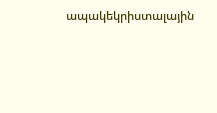ապակեկրիստալային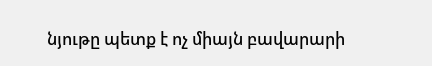նյութը պետք է ոչ միայն բավարարի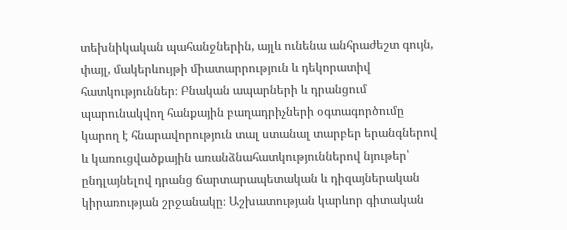տեխնիկական պահանջներին, այլև ունենա անհրաժեշտ գույն, փայլ, մակերևույթի միատարրություն և դեկորատիվ հատկություններ։ Բնական ապարների և դրանցում պարունակվող հանքային բաղադրիչների օգտագործումը կարող է հնարավորություն տալ ստանալ տարբեր երանգներով և կառուցվածքային առանձնահատկություններով նյութեր՝ ընդլայնելով դրանց ճարտարապետական և դիզայներական կիրառության շրջանակը։ Աշխատության կարևոր գիտական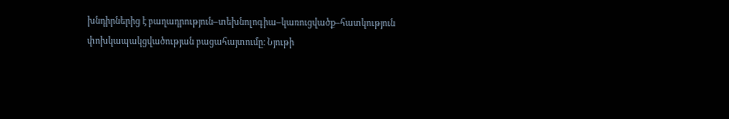խնդիրներից է բաղադրություն–տեխնոլոգիա–կառուցվածք–հատկություն փոխկապակցվածության բացահայտումը։ Նյութի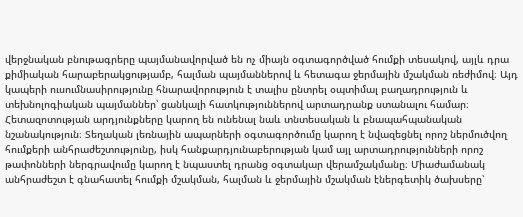վերջնական բնութագրերը պայմանավորված են ոչ միայն օգտագործված հումքի տեսակով, այլև դրա քիմիական հարաբերակցությամբ, հալման պայմաններով և հետագա ջերմային մշակման ռեժիմով։ Այդ կապերի ուսումնասիրությունը հնարավորություն է տալիս ընտրել օպտիմալ բաղադրություն և տեխնոլոգիական պայմաններ՝ ցանկալի հատկություններով արտադրանք ստանալու համար։ Հետազոտության արդյունքները կարող են ունենալ նաև տնտեսական և բնապահպանական նշանակություն։ Տեղական լեռնային ապարների օգտագործումը կարող է նվազեցնել որոշ ներմուծվող հումքերի անհրաժեշտությունը, իսկ հանքարդյունաբերության կամ այլ արտադրությունների որոշ թափոնների ներգրավումը կարող է նպաստել դրանց օգտակար վերամշակմանը։ Միաժամանակ անհրաժեշտ է գնահատել հումքի մշակման, հալման և ջերմային մշակման էներգետիկ ծախսերը՝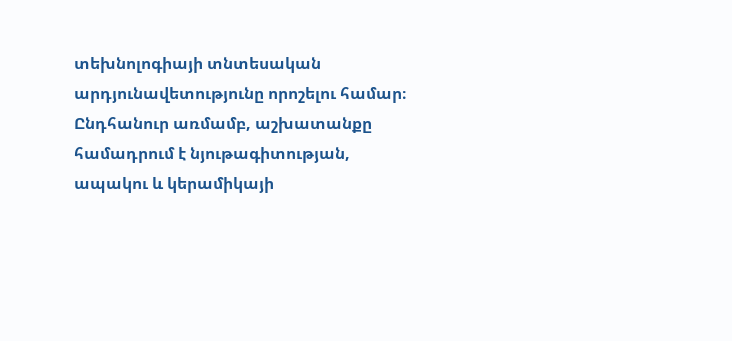տեխնոլոգիայի տնտեսական արդյունավետությունը որոշելու համար։ Ընդհանուր առմամբ, աշխատանքը համադրում է նյութագիտության, ապակու և կերամիկայի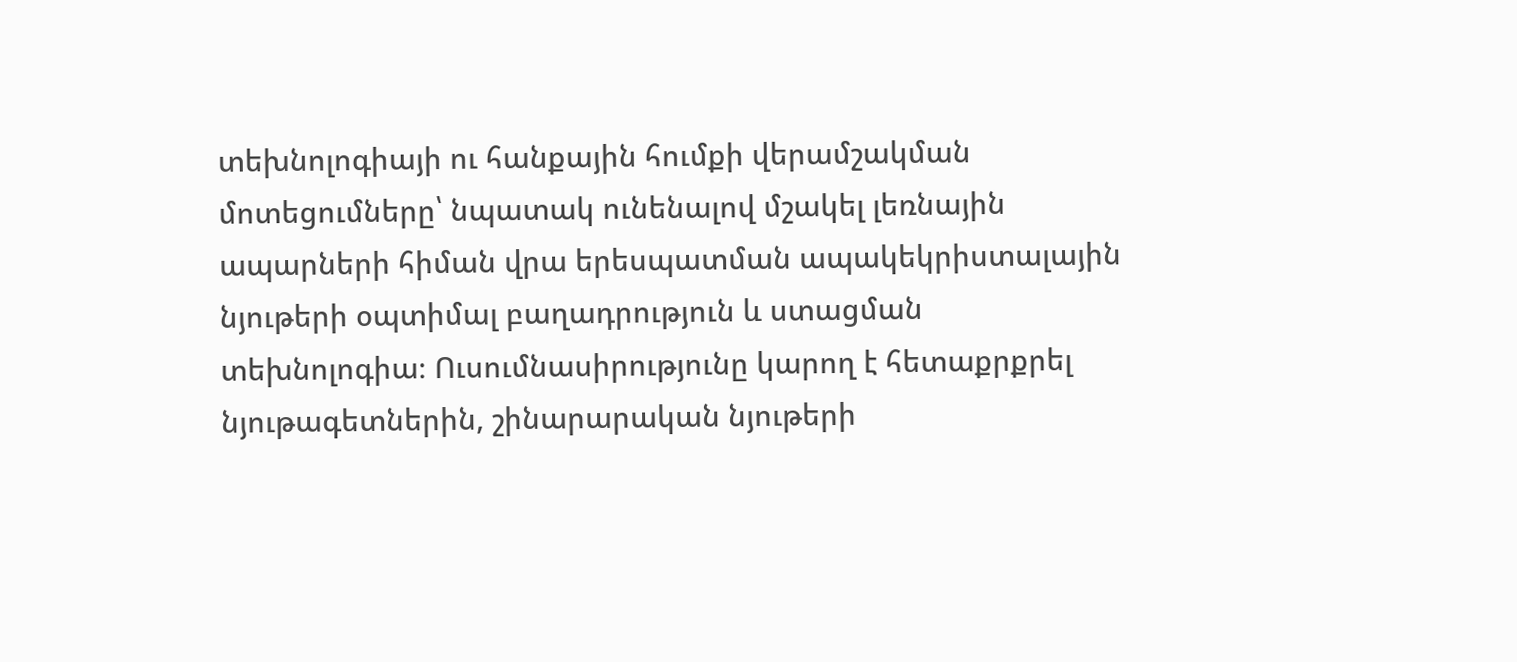տեխնոլոգիայի ու հանքային հումքի վերամշակման մոտեցումները՝ նպատակ ունենալով մշակել լեռնային ապարների հիման վրա երեսպատման ապակեկրիստալային նյութերի օպտիմալ բաղադրություն և ստացման տեխնոլոգիա։ Ուսումնասիրությունը կարող է հետաքրքրել նյութագետներին, շինարարական նյութերի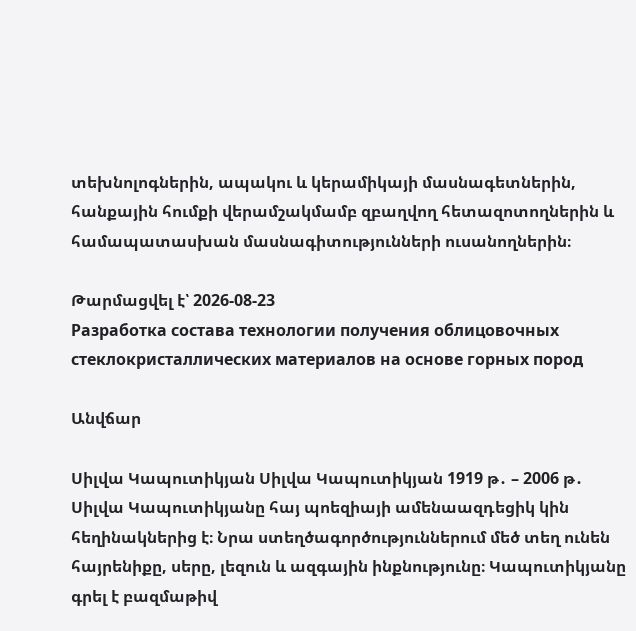տեխնոլոգներին, ապակու և կերամիկայի մասնագետներին, հանքային հումքի վերամշակմամբ զբաղվող հետազոտողներին և համապատասխան մասնագիտությունների ուսանողներին։

Թարմացվել է՝ 2026-08-23
Разработка состава технологии получения облицовочных стеклокристаллических материалов на основе горных пород

Անվճար

Սիլվա Կապուտիկյան Սիլվա Կապուտիկյան 1919 թ․ – 2006 թ․ Սիլվա Կապուտիկյանը հայ պոեզիայի ամենաազդեցիկ կին հեղինակներից է։ Նրա ստեղծագործություններում մեծ տեղ ունեն հայրենիքը, սերը, լեզուն և ազգային ինքնությունը։ Կապուտիկյանը գրել է բազմաթիվ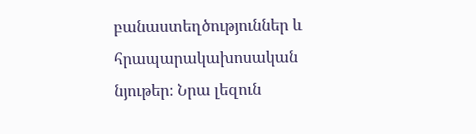բանաստեղծություններ և հրապարակախոսական նյութեր։ Նրա լեզուն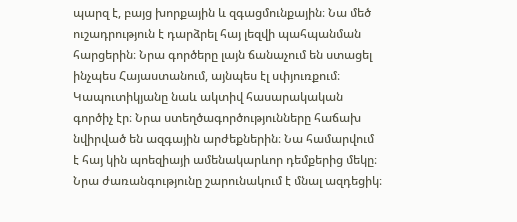պարզ է, բայց խորքային և զգացմունքային։ Նա մեծ ուշադրություն է դարձրել հայ լեզվի պահպանման հարցերին։ Նրա գործերը լայն ճանաչում են ստացել ինչպես Հայաստանում, այնպես էլ սփյուռքում։ Կապուտիկյանը նաև ակտիվ հասարակական գործիչ էր։ Նրա ստեղծագործությունները հաճախ նվիրված են ազգային արժեքներին։ Նա համարվում է հայ կին պոեզիայի ամենակարևոր դեմքերից մեկը։ Նրա ժառանգությունը շարունակում է մնալ ազդեցիկ։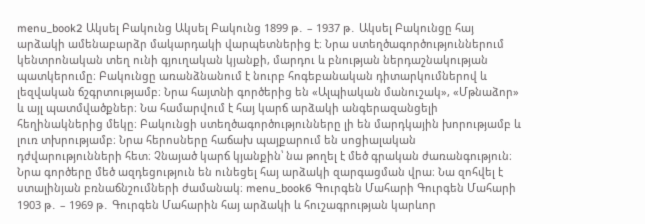menu_book2 Ակսել Բակունց Ակսել Բակունց 1899 թ․ – 1937 թ․ Ակսել Բակունցը հայ արձակի ամենաբարձր մակարդակի վարպետներից է։ Նրա ստեղծագործություններում կենտրոնական տեղ ունի գյուղական կյանքի, մարդու և բնության ներդաշնակության պատկերումը։ Բակունցը առանձնանում է նուրբ հոգեբանական դիտարկումներով և լեզվական ճշգրտությամբ։ Նրա հայտնի գործերից են «Ալպիական մանուշակ», «Մթնաձոր» և այլ պատմվածքներ։ Նա համարվում է հայ կարճ արձակի անգերազանցելի հեղինակներից մեկը։ Բակունցի ստեղծագործությունները լի են մարդկային խորությամբ և լուռ տխրությամբ։ Նրա հերոսները հաճախ պայքարում են սոցիալական դժվարությունների հետ։ Չնայած կարճ կյանքին՝ նա թողել է մեծ գրական ժառանգություն։ Նրա գործերը մեծ ազդեցություն են ունեցել հայ արձակի զարգացման վրա։ Նա զոհվել է ստալինյան բռնաճնշումների ժամանակ։ menu_book6 Գուրգեն Մահարի Գուրգեն Մահարի 1903 թ․ – 1969 թ․ Գուրգեն Մահարին հայ արձակի և հուշագրության կարևոր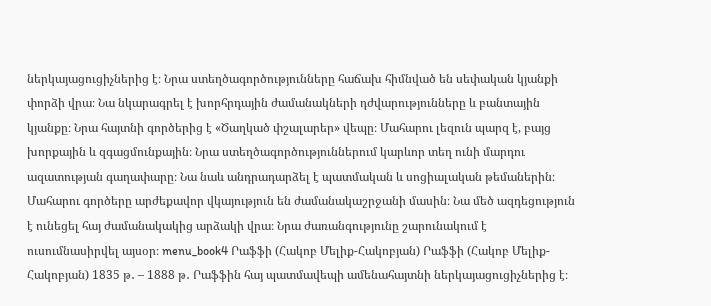ներկայացուցիչներից է։ Նրա ստեղծագործությունները հաճախ հիմնված են սեփական կյանքի փորձի վրա։ Նա նկարագրել է խորհրդային ժամանակների դժվարությունները և բանտային կյանքը։ Նրա հայտնի գործերից է «Ծաղկած փշալարեր» վեպը։ Մահարու լեզուն պարզ է, բայց խորքային և զգացմունքային։ Նրա ստեղծագործություններում կարևոր տեղ ունի մարդու ազատության գաղափարը։ Նա նաև անդրադարձել է պատմական և սոցիալական թեմաներին։ Մահարու գործերը արժեքավոր վկայություն են ժամանակաշրջանի մասին։ Նա մեծ ազդեցություն է ունեցել հայ ժամանակակից արձակի վրա։ Նրա ժառանգությունը շարունակում է ուսումնասիրվել այսօր։ menu_book4 Րաֆֆի (Հակոբ Մելիք-Հակոբյան) Րաֆֆի (Հակոբ Մելիք-Հակոբյան) 1835 թ․ – 1888 թ․ Րաֆֆին հայ պատմավեպի ամենահայտնի ներկայացուցիչներից է։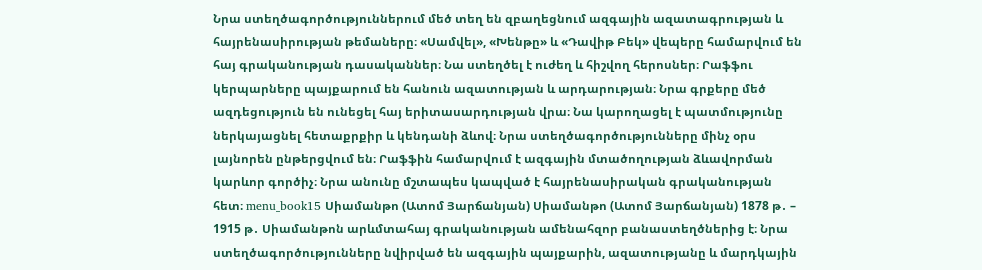Նրա ստեղծագործություններում մեծ տեղ են զբաղեցնում ազգային ազատագրության և հայրենասիրության թեմաները։ «Սամվել», «Խենթը» և «Դավիթ Բեկ» վեպերը համարվում են հայ գրականության դասականներ։ Նա ստեղծել է ուժեղ և հիշվող հերոսներ։ Րաֆֆու կերպարները պայքարում են հանուն ազատության և արդարության։ Նրա գրքերը մեծ ազդեցություն են ունեցել հայ երիտասարդության վրա։ Նա կարողացել է պատմությունը ներկայացնել հետաքրքիր և կենդանի ձևով։ Նրա ստեղծագործությունները մինչ օրս լայնորեն ընթերցվում են։ Րաֆֆին համարվում է ազգային մտածողության ձևավորման կարևոր գործիչ։ Նրա անունը մշտապես կապված է հայրենասիրական գրականության հետ։ menu_book15 Սիամանթո (Ատոմ Յարճանյան) Սիամանթո (Ատոմ Յարճանյան) 1878 թ․ – 1915 թ․ Սիամանթոն արևմտահայ գրականության ամենահզոր բանաստեղծներից է։ Նրա ստեղծագործությունները նվիրված են ազգային պայքարին, ազատությանը և մարդկային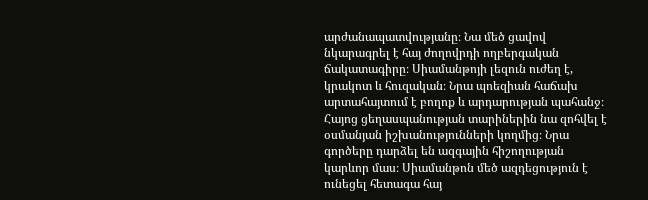արժանապատվությանը։ Նա մեծ ցավով նկարագրել է հայ ժողովրդի ողբերգական ճակատագիրը։ Սիամանթոյի լեզուն ուժեղ է, կրակոտ և հուզական։ Նրա պոեզիան հաճախ արտահայտում է բողոք և արդարության պահանջ։ Հայոց ցեղասպանության տարիներին նա զոհվել է օսմանյան իշխանությունների կողմից։ Նրա գործերը դարձել են ազգային հիշողության կարևոր մաս։ Սիամանթոն մեծ ազդեցություն է ունեցել հետագա հայ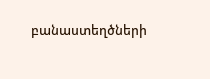բանաստեղծների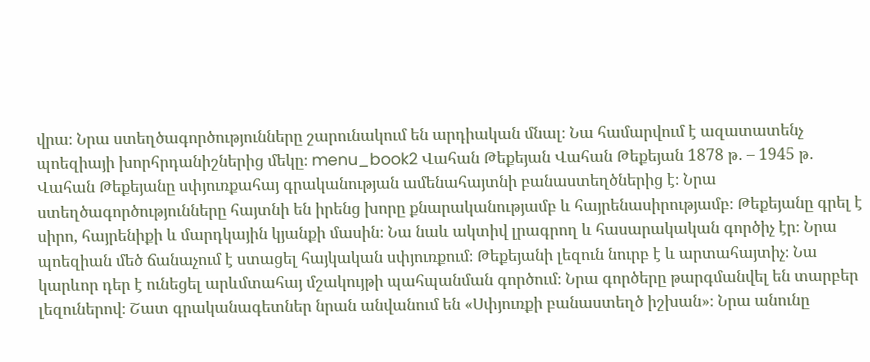վրա։ Նրա ստեղծագործությունները շարունակում են արդիական մնալ։ Նա համարվում է ազատատենչ պոեզիայի խորհրդանիշներից մեկը։ menu_book2 Վահան Թեքեյան Վահան Թեքեյան 1878 թ․ – 1945 թ․ Վահան Թեքեյանը սփյուռքահայ գրականության ամենահայտնի բանաստեղծներից է։ Նրա ստեղծագործությունները հայտնի են իրենց խորը քնարականությամբ և հայրենասիրությամբ։ Թեքեյանը գրել է սիրո, հայրենիքի և մարդկային կյանքի մասին։ Նա նաև ակտիվ լրագրող և հասարակական գործիչ էր։ Նրա պոեզիան մեծ ճանաչում է ստացել հայկական սփյուռքում։ Թեքեյանի լեզուն նուրբ է և արտահայտիչ։ Նա կարևոր դեր է ունեցել արևմտահայ մշակույթի պահպանման գործում։ Նրա գործերը թարգմանվել են տարբեր լեզուներով։ Շատ գրականագետներ նրան անվանում են «Սփյուռքի բանաստեղծ իշխան»։ Նրա անունը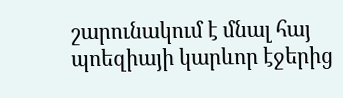շարունակում է մնալ հայ պոեզիայի կարևոր էջերից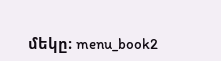մեկը։ menu_book2